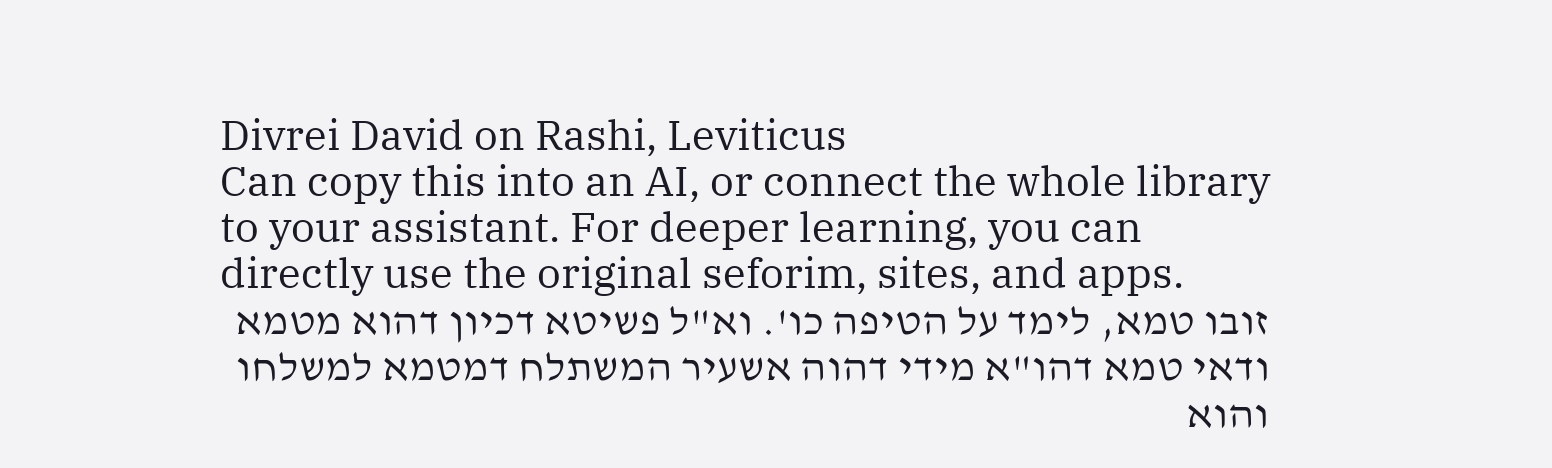Divrei David on Rashi, Leviticus
Can copy this into an AI, or connect the whole library to your assistant. For deeper learning, you can directly use the original seforim, sites, and apps.
זובו טמא, לימד על הטיפה כו'. וא"ל פשיטא דכיון דהוא מטמא ודאי טמא דהו"א מידי דהוה אשעיר המשתלח דמטמא למשלחו והוא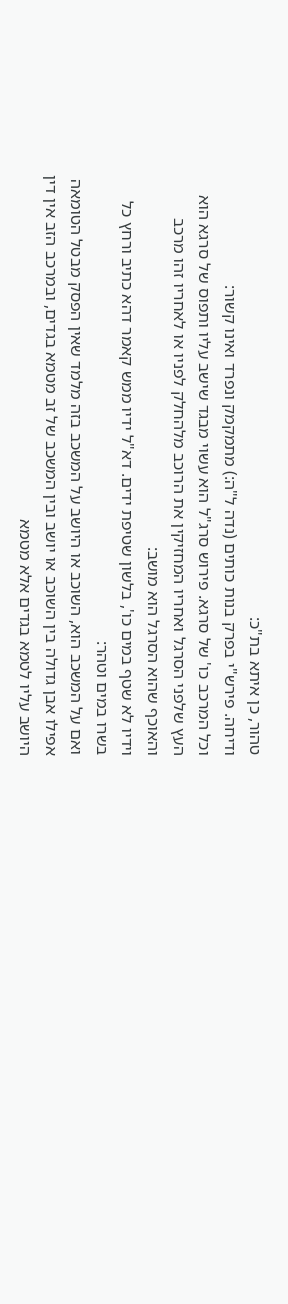טהור, כן איתא בת"כ:
ודיחה. פירש"י בפרק בנות כותים (נדה ל"ה:) מתמקמק ונפרד ואינו קשור:
וכל המרכב כו' של סרגא. פירוש סרג"ל הוא עשוי מבגד שישב עליו ותפוס של סרגא הוא העץ שלפני הסרגל ואחריו המחזיקין את הרוכב מלהחלק לפניו או לאחריו זהו מרכב והאוכף שהוא הסרגל הוא מושב:
וידיו לא שטף במים כו', בלשון שטיפת ידים. דא"ל ידיו ממש קאמר דהא כתיב ורחץ כל בשרו במים וטהר:
ואם על המשכב הוא, השוכב או היושב על המשכב בזה מלמד שאין הפסק מבטל הטומאה אפילו אבן גדולה בין השוכב או יושב ובין המשכב של זב מטמא בגדים, ובמרכב הזב אין דין היושב עליו לטמא בגדים אלא מטמא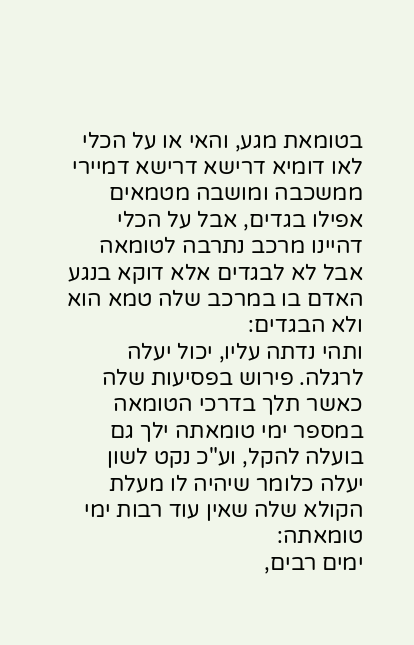בטומאת מגע, והאי או על הכלי לאו דומיא דרישא דרישא דמיירי ממשכבה ומושבה מטמאים אפילו בגדים, אבל על הכלי דהיינו מרכב נתרבה לטומאה אבל לא לבגדים אלא דוקא בנגע האדם בו במרכב שלה טמא הוא ולא הבגדים:
ותהי נדתה עליו, יכול יעלה לרגלה. פירוש בפסיעות שלה כאשר תלך בדרכי הטומאה במספר ימי טומאתה ילך גם בועלה להקל, וע"כ נקט לשון יעלה כלומר שיהיה לו מעלת הקולא שלה שאין עוד רבות ימי טומאתה:
ימים רבים,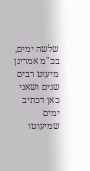שלשה ימים, בכ"מ אמרינן מיעוט רבים שנים ושאני כאן דכתיב ימים שמיעוטו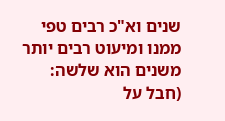שנים וא"כ רבים טפי ממנו ומיעוט רבים יותר משנים הוא שלשה:
(חבל על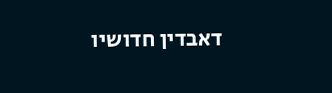דאבדין חדושיו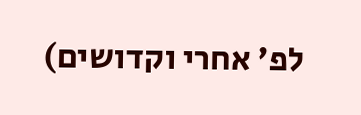לפ' אחרי וקדושים)